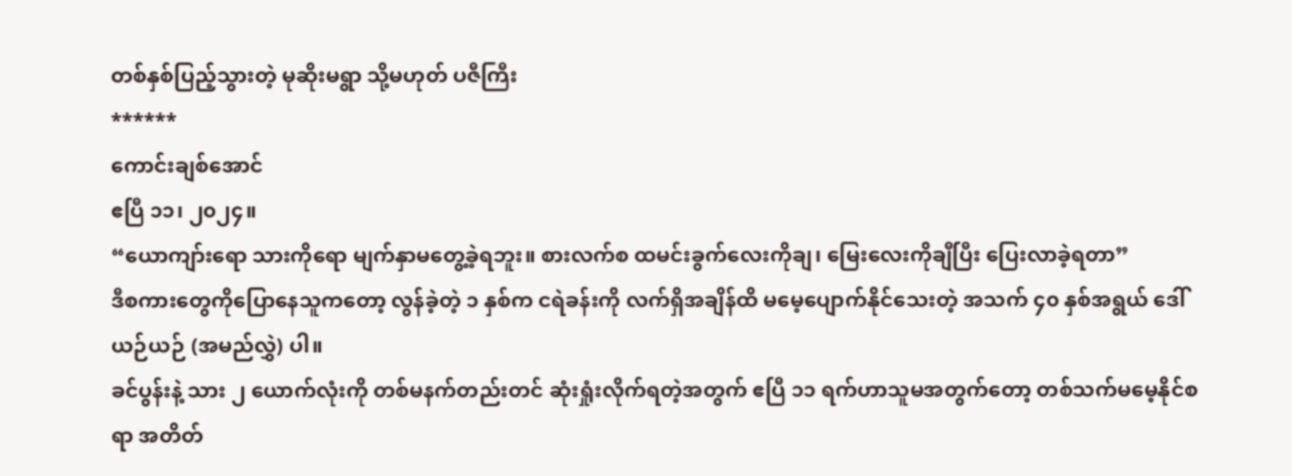တစ်နှစ်ပြည့်သွားတဲ့ မုဆိုးမရွာ သို့မဟုတ် ပဇီကြီး
******
ကောင်းချစ်အောင်
ဧပြီ ၁၁၊ ၂၀၂၄။
“ယောကျာ်းရော သားကိုရော မျက်နှာမတွေ့ခဲ့ရဘူး။ စားလက်စ ထမင်းခွက်လေးကိုချ၊ မြေးလေးကိုချီပြီး ပြေးလာခဲ့ရတာ”
ဒီစကားတွေကိုပြောနေသူကတော့ လွန်ခဲ့တဲ့ ၁ နှစ်က ငရဲခန်းကို လက်ရှိအချိန်ထိ မမေ့ပျောက်နိုင်သေးတဲ့ အသက် ၄၀ နှစ်အရွယ် ဒေါ်ယဉ်ယဉ် (အမည်လွှဲ) ပါ။
ခင်ပွန်းနဲ့ သား ၂ ယောက်လုံးကို တစ်မနက်တည်းတင် ဆုံးရှုံးလိုက်ရတဲ့အတွက် ဧပြီ ၁၁ ရက်ဟာသူမအတွက်တော့ တစ်သက်မမေ့နိုင်စရာ အတိတ်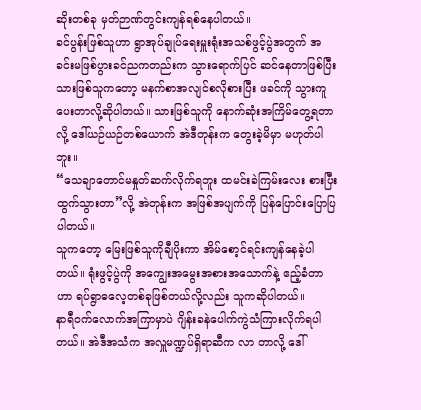ဆိုးတစ်ခု မှတ်ဉာဏ်တွင်းကျန်ရစ်နေပါတယ်။
ခင်ပွန်းဖြစ်သူဟာ ရွာအုပ်ချုပ်ရေးမှူးရုံးအသစ်ဖွင့်ပွဲအတွက် အခင်းမဖြစ်ပွားခင်ညကတည်းက သွားရောက်ပြင် ဆင်နေတာဖြစ်ပြီး သားဖြစ်သူကတော့ မနက်စာအလျင်စလိုစားပြီး ဖခင်ကို သွားကူပေးတာလို့ဆိုပါတယ်။ သားဖြစ်သူကို နောက်ဆုံးအကြိမ်တွေ့ရတာလို့ ဒေါ်ယဉ်ယဉ်တစ်ယောက် အဲဒီတုန်းက တွေးခဲ့မိမှာ မဟုတ်ပါဘူး။
“သေချာတောင်မနှုတ်ဆက်လိုက်ရဘူး ထမင်းခဲကြမ်းလေး စားပြီးထွက်သွားတာ”လို့ အဲတုန်းက အဖြစ်အပျက်ကို ပြန်ပြောင်းပြောပြပါတယ်။
သူကတော့ မြေးဖြစ်သူကိုချီပိုးကာ အိမ်စော့င်ရင်းကျန်နေခဲ့ပါတယ်။ ရုံးဖွင့်ပွဲကို အကျွေးအမွေးအစားအသောက်နဲ့ ဧည့်ခံတာဟာ ရပ်ရွာဓလေ့တစ်ခုဖြစ်တယ်လို့လည်း သူကဆိုပါတယ်။
နာရီဝက်လောက်အကြာမှာပဲ ဂျိန်းခနဲပေါက်ကွဲသံကြားလိုက်ရပါတယ်။ အဲဒီအသံက အလှူမဏ္ဍပ်ရှိရာဆီက လာ တာလို့ ဒေါ်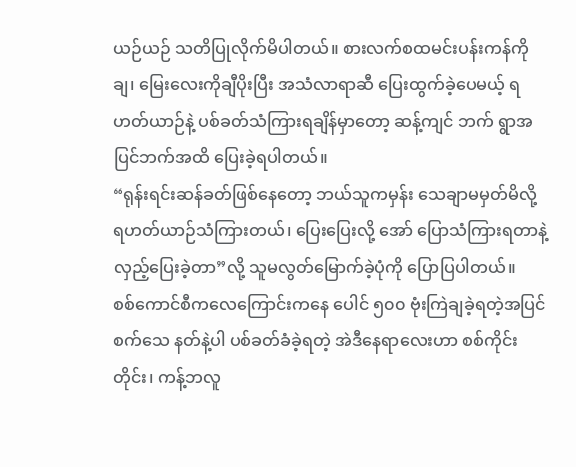ယဉ်ယဉ် သတိပြုလိုက်မိပါတယ်။ စားလက်စထမင်းပန်းကန်ကိုချ၊ မြေးလေးကိုချီပိုးပြီး အသံလာရာဆီ ပြေးထွက်ခဲ့ပေမယ့် ရဟတ်ယာဉ်နဲ့ ပစ်ခတ်သံကြားရချိန်မှာတော့ ဆန့်ကျင် ဘက် ရွာအပြင်ဘက်အထိ ပြေးခဲ့ရပါတယ်။
“ရုန်းရင်းဆန်ခတ်ဖြစ်နေတော့ ဘယ်သူကမှန်း သေချာမမှတ်မိလို့ ရဟတ်ယာဉ်သံကြားတယ်၊ ပြေးပြေးလို့ အော် ပြောသံကြားရတာနဲ့ လှည့်ပြေးခဲ့တာ”လို့ သူမလွတ်မြောက်ခဲ့ပုံကို ပြောပြပါတယ်။
စစ်ကောင်စီကလေကြောင်းကနေ ပေါင် ၅၀၀ ဗုံးကြဲချခဲ့ရတဲ့အပြင် စက်သေ နတ်နဲ့ပါ ပစ်ခတ်ခံခဲ့ရတဲ့ အဲဒီနေရာလေးဟာ စစ်ကိုင်းတိုင်း၊ ကန့်ဘလူ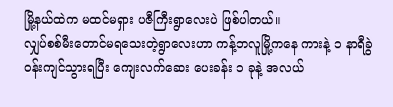မြို့နယ်ထဲက မထင်မရှား ပဇီကြီးရွာလေးပဲ ဖြစ်ပါတယ်။
လျှပ်စစ်မီးတောင်မရသေးတဲ့ရွာလေးဟာ ကန့်ဘလူမြို့ကနေ ကားနဲ့ ၁ နာရီခွဲဝန်းကျင်သွားရပြီး ကျေးလက်ဆေး ပေးခန်း ၁ ခုနဲ့ အလယ်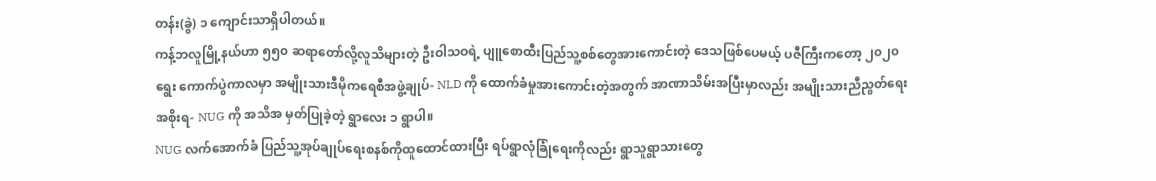တန်း(ခွဲ) ၁ ကျောင်းသာရှိပါတယ်။
ကန့်ဘလူမြို့နယ်ဟာ ၅၅၀ ဆရာတော်လို့လူသိများတဲ့ ဦးဝါသဝရဲ့ ပျူစောထီးပြည်သူ့စစ်တွေအားကောင်းတဲ့ ဒေသဖြစ်ပေမယ့် ပဇီကြီးကတော့ ၂၀၂၀ ရွေး ကောက်ပွဲကာလမှာ အမျိုးသားဒီမိုကရေစီအဖွဲ့ချုပ်- NLD ကို ထောက်ခံမှုအားကောင်းတဲ့အတွက် အာဏာသိမ်းအပြီးမှာလည်း အမျိုးသားညီညွတ်ရေးအစိုးရ- NUG ကို အသိအ မှတ်ပြုခဲ့တဲ့ ရွာလေး ၁ ရွာပါ။
NUG လက်အောက်ခံ ပြည်သူ့အုပ်ချုပ်ရေးစနစ်ကိုထူထောင်ထားပြီး ရပ်ရွာလုံခြုံရေးကိုလည်း ရွာသူရွာသားတွေ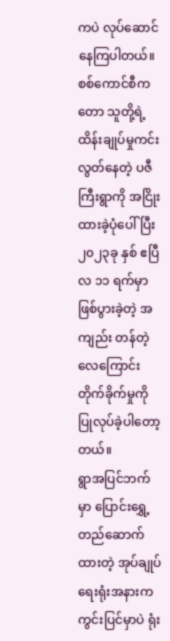ကပဲ လုပ်ဆောင်နေကြပါတယ်။
စစ်ကောင်စီကတော သူတို့ရဲ့ထိန်းချုပ်မှုကင်းလွတ်နေတဲ့ ပဇီကြီးရွာကို အငြိုး ထားခဲ့ပုံပေါ်ပြီး ၂၀၂၃ခု နှစ် ဧပြီလ ၁၁ ရက်မှာ ဖြစ်ပွားခဲ့တဲ့ အကျည်း တန်တဲ့လေကြောင်းတိုက်ခိုက်မှုကို ပြုလုပ်ခဲ့ပါတော့တယ်။
ရွာအပြင်ဘက်မှာ ပြောင်းရွှေ့တည်ဆောက်ထားတဲ့ အုပ်ချုပ်ရေးရုံးအနားကကွင်းပြင်မှာပဲ ရုံး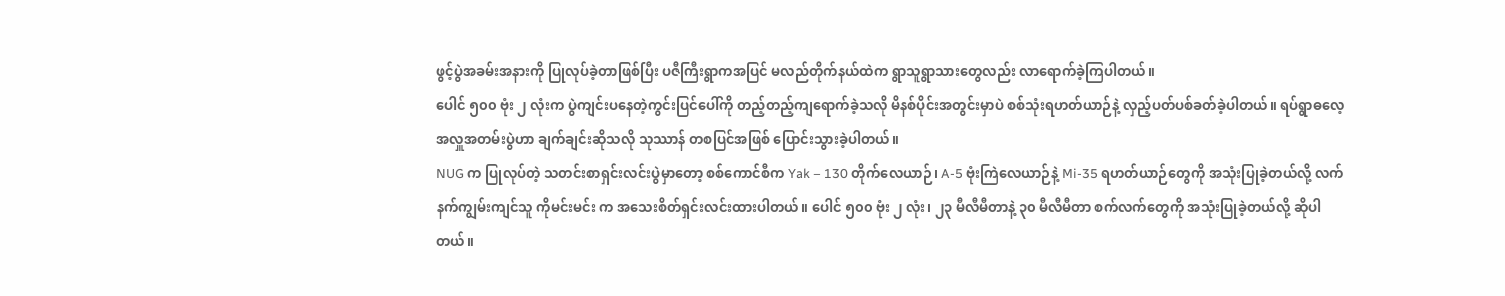ဖွင့်ပွဲအခမ်းအနားကို ပြုလုပ်ခဲ့တာဖြစ်ပြီး ပဇီကြီးရွာကအပြင် မလည်တိုက်နယ်ထဲက ရွာသူရွာသားတွေလည်း လာရောက်ခဲ့ကြပါတယ်။
ပေါင် ၅၀၀ ဗုံး ၂ လုံးက ပွဲကျင်းပနေတဲ့ကွင်းပြင်ပေါ်ကို တည့်တည့်ကျရောက်ခဲ့သလို မိနစ်ပိုင်းအတွင်းမှာပဲ စစ်သုံးရဟတ်ယာဉ်နဲ့ လှည့်ပတ်ပစ်ခတ်ခဲ့ပါတယ်။ ရပ်ရွာဓလေ့အလှူအတမ်းပွဲဟာ ချက်ချင်းဆိုသလို သုဿာန် တစပြင်အဖြစ် ပြောင်းသွားခဲ့ပါတယ်။
NUG က ပြုလုပ်တဲ့ သတင်းစာရှင်းလင်းပွဲမှာတော့ စစ်ကောင်စီက Yak – 130 တိုက်လေယာဉ်၊ A-5 ဗုံးကြဲလေယာဉ်နဲ့ Mi-35 ရဟတ်ယာဉ်တွေကို အသုံးပြုခဲ့တယ်လို့ လက်နက်ကျွမ်းကျင်သူ ကိုမင်းမင်း က အသေးစိတ်ရှင်းလင်းထားပါတယ်။ ပေါင် ၅၀၀ ဗုံး ၂ လုံး၊ ၂၃ မီလီမီတာနဲ့ ၃၀ မီလီမီတာ စက်လက်တွေကို အသုံးပြုခဲ့တယ်လို့ ဆိုပါတယ်။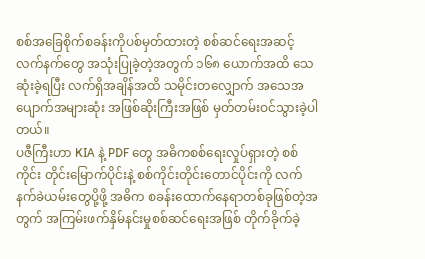စစ်အခြေစိုက်စခန်းကိုပစ်မှတ်ထားတဲ့ စစ်ဆင်ရေးအဆင့်လက်နက်တွေ အသုံးပြုခဲ့တဲ့အတွက် ၁၆၈ ယောက်အထိ သေဆုံးခဲ့ရပြီး လက်ရှိအချိန်အထိ သမိုင်းတလျှောက် အသေအပျောက်အများဆုံး အဖြစ်ဆိုးကြီးအဖြစ် မှတ်တမ်းဝင်သွားခဲ့ပါတယ်။
ပဇီကြီးဟာ KIA နဲ့ PDF တွေ အဓိကစစ်ရေးလှုပ်ရှားတဲ့ စစ်ကိုင်း တိုင်းမြောက်ပိုင်းနဲ့ စစ်ကိုင်းတိုင်းတောင်ပိုင်းကို လက်နက်ခဲယမ်းတွေပို့ဖို့ အဓိက စခန်းထောက်နေရာတစ်ခုဖြစ်တဲ့အတွက် အကြမ်းဖက်နှိမ်နင်းမှုစစ်ဆင်ရေးအဖြစ် တိုက်ခိုက်ခဲ့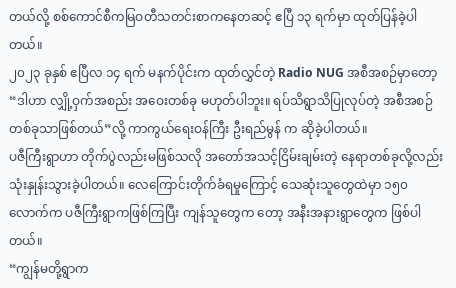တယ်လို့ စစ်ကောင်စီကမြဝတီသတင်းစာကနေတဆင့် ဧပြီ ၁၃ ရက်မှာ ထုတ်ပြန်ခဲ့ပါတယ်။
၂၀၂၃ ခုနှစ် ဧပြီလ ၁၄ ရက် မနက်ပိုင်းက ထုတ်လွှင်တဲ့ Radio NUG အစီအစဉ်မှာတော့ “ဒါဟာ လျှို့ဝှက်အစည်း အဝေးတစ်ခု မဟုတ်ပါဘူး။ ရပ်သိရွာသိပြုလုပ်တဲ့ အစီအစဉ်တစ်ခုသာဖြစ်တယ်”လို့ ကာကွယ်ရေးဝန်ကြီး ဦးရည်မွန် က ဆိုခဲ့ပါတယ်။
ပဇီကြီးရွာဟာ တိုက်ပွဲလည်းမဖြစ်သလို အတော်အသင့်ငြိမ်းချမ်းတဲ့ နေရာတစ်ခုလို့လည်း သုံးနှုန်းသွားခဲ့ပါတယ်။ လေကြောင်းတိုက်ခံရမှုကြောင့် သေဆုံးသူတွေထဲမှာ ၁၅၀ လောက်က ပဇီကြီးရွာကဖြစ်ကြပြီး ကျန်သူတွေက တော့ အနီးအနားရွာတွေက ဖြစ်ပါတယ်။
“ကျွန်မတို့ရွာက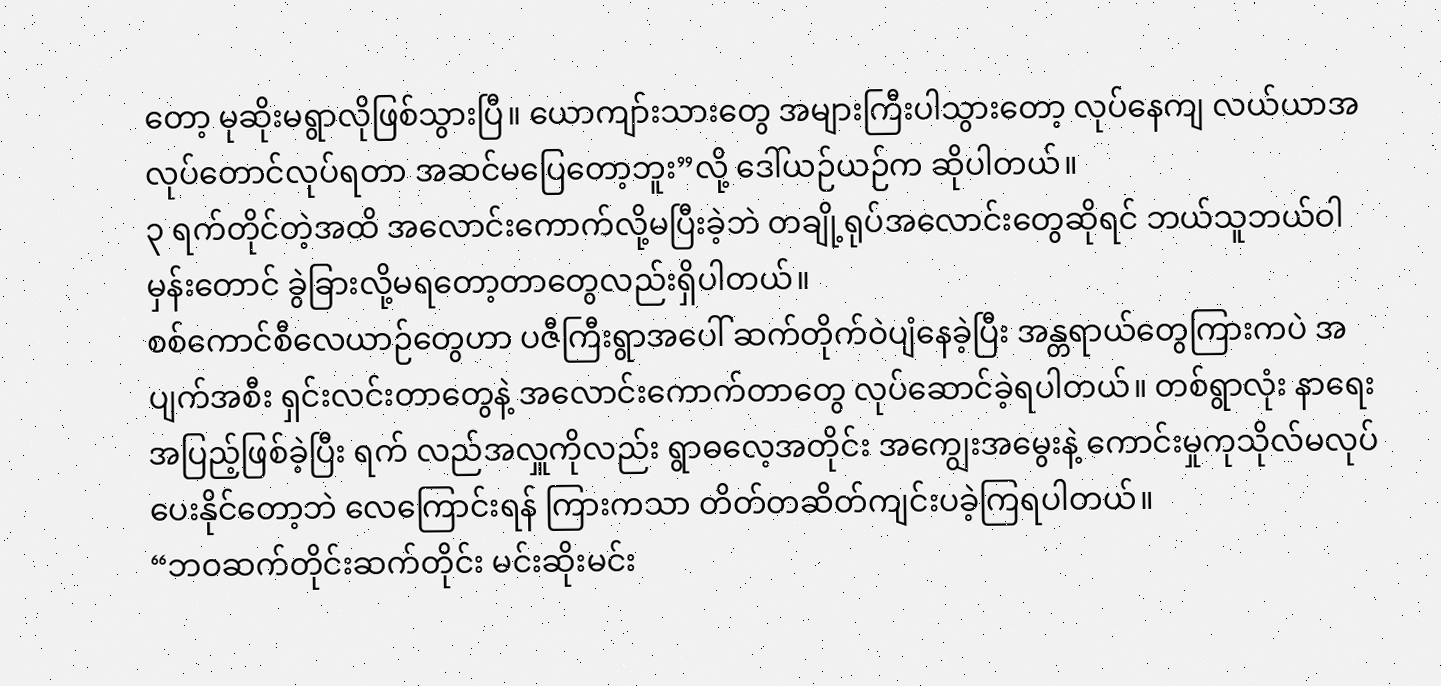တော့ မုဆိုးမရွာလိုဖြစ်သွားပြီ။ ယောကျာ်းသားတွေ အများကြီးပါသွားတော့ လုပ်နေကျ လယ်ယာအလုပ်တောင်လုပ်ရတာ အဆင်မပြေတော့ဘူး”လို့ ဒေါ်ယဉ်ယဉ်က ဆိုပါတယ်။
၃ ရက်တိုင်တဲ့အထိ အလောင်းကောက်လို့မပြီးခဲ့ဘဲ တချို့ရုပ်အလောင်းတွေဆိုရင် ဘယ်သူဘယ်ဝါမှန်းတောင် ခွဲခြားလို့မရတော့တာတွေလည်းရှိပါတယ်။
စစ်ကောင်စီလေယာဉ်တွေဟာ ပဇီကြီးရွာအပေါ် ဆက်တိုက်ဝဲပျံနေခဲ့ပြီး အန္တရာယ်တွေကြားကပဲ အပျက်အစီး ရှင်းလင်းတာတွေနဲ့ အလောင်းကောက်တာတွေ လုပ်ဆောင်ခဲ့ရပါတယ်။ တစ်ရွာလုံး နာရေးအပြည့်ဖြစ်ခဲ့ပြီး ရက် လည်အလှူကိုလည်း ရွာဓလေ့အတိုင်း အကျွေးအမွေးနဲ့ ကောင်းမှုကုသိုလ်မလုပ်ပေးနိုင်တော့ဘဲ လေကြောင်းရန် ကြားကသာ တိတ်တဆိတ်ကျင်းပခဲ့ကြရပါတယ်။
“ဘဝဆက်တိုင်းဆက်တိုင်း မင်းဆိုးမင်း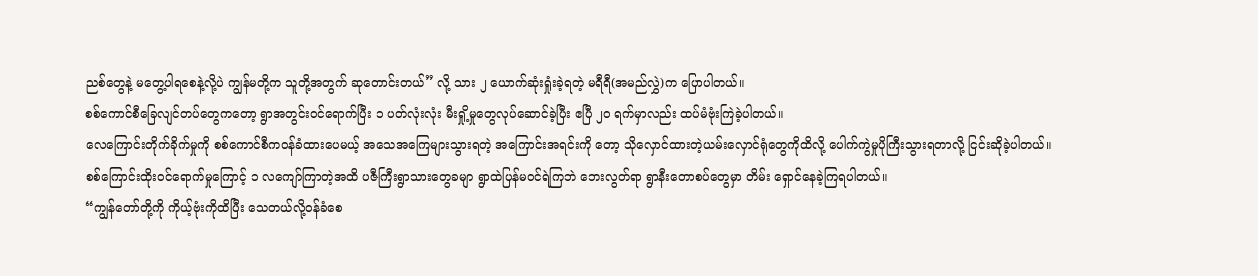ညစ်တွေနဲ့ မတွေ့ပါရစေနဲ့လို့ပဲ ကျွန်မတို့က သူတို့အတွက် ဆုတောင်းတယ်” လို့ သား ၂ ယောက်ဆုံးရှုံးခဲ့ရတဲ့ မရီရီ(အမည်လွှဲ)က ပြောပါတယ်။
စစ်ကောင်စီခြေလျင်တပ်တွေကတော့ ရွာအတွင်းဝင်ရောက်ပြီး ၁ ပတ်လုံးလုံး မီးရှို့မှုတွေလုပ်ဆောင်ခဲ့ပြီး ဧပြီ ၂၀ ရက်မှာလည်း ထပ်မံဗုံးကြဲခဲ့ပါတယ်။
လေကြောင်းတိုက်ခိုက်မှုကို စစ်ကောင်စီကဝန်ခံထားပေမယ့် အသေအကြေများသွားရတဲ့ အကြောင်းအရင်းကို တော့ သိုလှောင်ထားတဲ့ယမ်းလှောင်ရုံတွေကိုထိလို့ ပေါက်ကွဲမှုပိုကြီးသွားရတာလို့ ငြင်းဆိုခဲ့ပါတယ်။
စစ်ကြောင်းထိုးဝင်ရောက်မှုကြောင့် ၁ လကျော်ကြာတဲ့အထိ ပဇီကြီးရွာသားတွေခမျာ ရွာထဲပြန်မဝင်ရဲကြဘဲ ဘေးလွတ်ရာ ရွာနီးတောစပ်တွေမှာ တိမ်း ရှောင်နေခဲ့ကြရပါတယ်။
“ကျွန်တော်တို့ကို ကိုယ့်ဗုံးကိုထိပြီး သေတယ်လို့ဝန်ခံစေ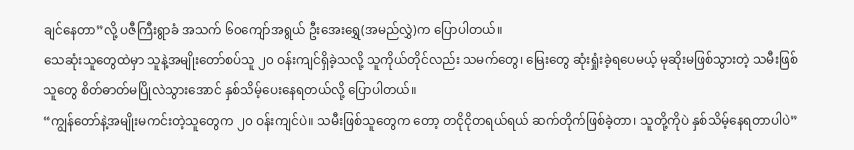ချင်နေတာ”လို့ ပဇီကြီးရွာခံ အသက် ၆၀ကျော်အရွယ် ဦးအေးရွှေ(အမည်လွှဲ)က ပြောပါတယ်။
သေဆုံးသူတွေထဲမှာ သူနဲ့အမျိုးတော်စပ်သူ ၂၀ ဝန်းကျင်ရှိခဲ့သလို့ သူကိုယ်တိုင်လည်း သမက်တွေ၊ မြေးတွေ ဆုံးရှုံးခဲ့ရပေမယ့် မုဆိုးမဖြစ်သွားတဲ့ သမီးဖြစ်သူတွေ စိတ်ဓာတ်မပြိုလဲသွားအောင် နှစ်သိမ့်ပေးနေရတယ်လို့ ပြောပါတယ်။
“ကျွန်တော်နဲ့အမျိုးမကင်းတဲ့သူတွေက ၂၀ ဝန်းကျင်ပဲ။ သမီးဖြစ်သူတွေက တော့ တငိုငိုတရယ်ရယ် ဆက်တိုက်ဖြစ်ခဲ့တာ၊ သူတို့ကိုပဲ နှစ်သိမ့်နေရတာပါပဲ”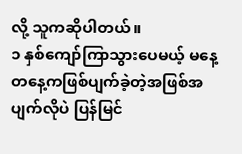လို့ သူကဆိုပါတယ်။
၁ နှစ်ကျော်ကြာသွားပေမယ့် မနေ့တနေ့ကဖြစ်ပျက်ခဲ့တဲ့အဖြစ်အပျက်လိုပဲ ပြန်မြင်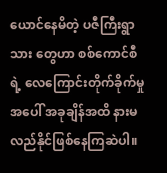ယောင်နေမိတဲ့ ပဇီကြီးရွာသား တွေဟာ စစ်ကောင်စီရဲ့ လေကြောင်းတိုက်ခိုက်မှုအပေါ် အခုချိန်အထိ နားမလည်နိုင်ဖြစ်နေကြဆဲပါ။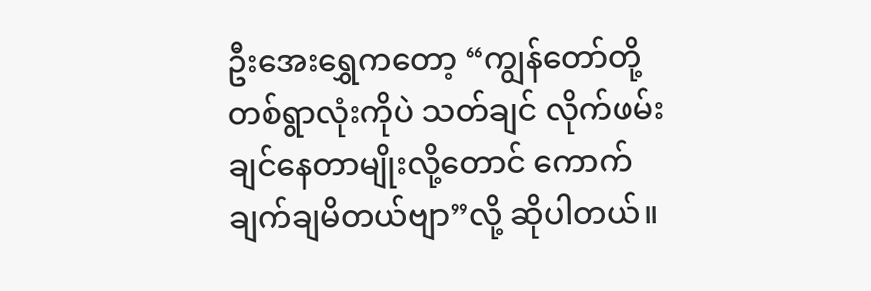ဦးအေးရွှေကတော့ “ကျွန်တော်တို့ တစ်ရွာလုံးကိုပဲ သတ်ချင် လိုက်ဖမ်းချင်နေတာမျိုးလို့တောင် ကောက်ချက်ချမိတယ်ဗျာ”လို့ ဆိုပါတယ်။